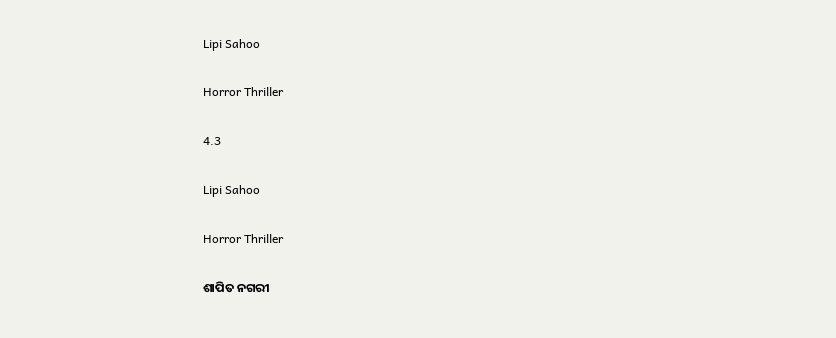Lipi Sahoo

Horror Thriller

4.3

Lipi Sahoo

Horror Thriller

ଶାପିତ ନଗରୀ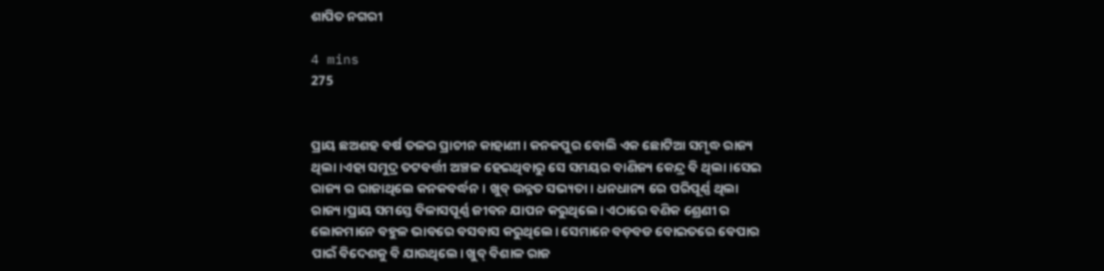ଶାପିତ ନଗରୀ

4 mins
275


ପ୍ରାୟ ଛଅଶହ ବର୍ଷ ତଳର ପ୍ରାଚୀନ କାହାଣୀ। କନକପୁର ବୋଲି ଏକ ଛୋଟିଆ ସମୃଦ୍ଧ ରାଜ୍ୟ ଥିଲା।ଏହା ସମୁଦ୍ର ତଟବର୍ତ୍ତୀ ଅଞ୍ଚଳ ହେଇଥିବାରୁ ସେ ସମୟର ବାଣିଜ୍ୟ କେନ୍ଦ୍ର ବି ଥିଲା।ସେଇ ରାଜ୍ୟ ର ରାଜାଥିଲେ କନକବର୍ଦ୍ଧନ। ଖୁବ୍ ଉନ୍ନତ ସଭ୍ୟତା। ଧନଧାନ୍ୟ ରେ ପରିପୂର୍ଣ୍ଣ ଥିଲା ରାଜ୍ୟ।ପ୍ରାୟ ସମସ୍ତେ ବିଳାସପୂର୍ଣ୍ଣ ଜୀବନ ଯାପନ କରୁଥିଲେ। ଏଠାରେ ବଣିକ ଶ୍ରେଣୀ ର ଲୋକମାନେ ବହୁଳ ଭାବରେ ବସବାସ କରୁଥିଲେ। ସେମାନେ ବଡ଼ବଡ ବୋଇତରେ ବେପାର ପାଇଁ ବିଦେଶକୁ ବି ଯାଉଥିଲେ। ଖୁବ୍ ବିଶାଳ ରାଜ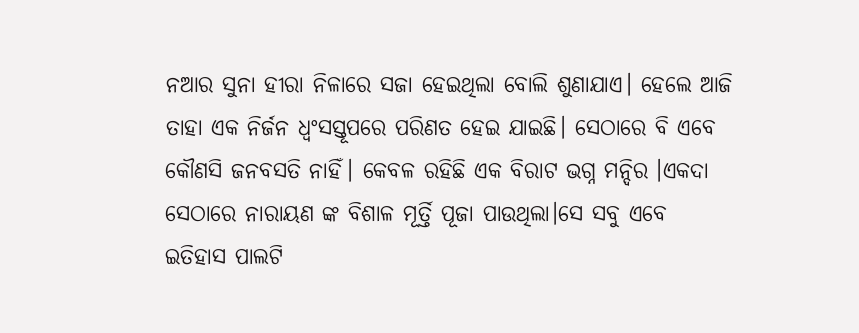ନଆର ସୁନା ହୀରା ନିଳାରେ ସଜା ହେଇଥିଲା ବୋଲି ଶୁଣାଯାଏ। ହେଲେ ଆଜି ତାହା ଏକ ନିର୍ଜନ ଧ୍ୱଂସସ୍ତୂପରେ ପରିଣତ ହେଇ ଯାଇଛି। ସେଠାରେ ବି ଏବେ କୌଣସି ଜନବସତି ନାହିଁ। କେବଳ ରହିଛି ଏକ ବିରାଟ ଭଗ୍ନ ମନ୍ଦିର ।ଏକଦା ସେଠାରେ ନାରାୟଣ ଙ୍କ ବିଶାଳ ମୂର୍ତ୍ତି ପୂଜା ପାଉଥିଲା।ସେ ସବୁ ଏବେ ଇତିହାସ ପାଲଟି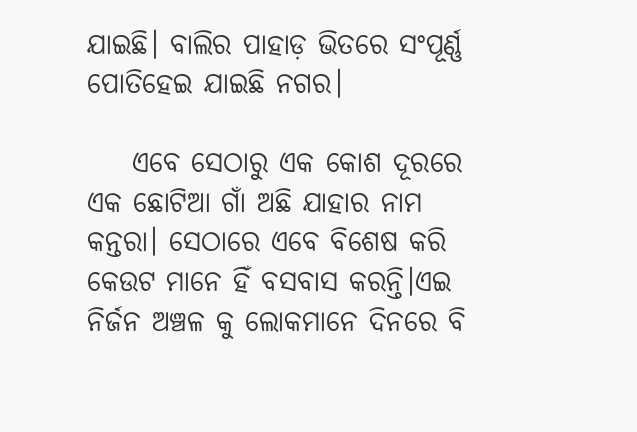ଯାଇଛି। ବାଲିର ପାହାଡ଼ ଭିତରେ ସଂପୂର୍ଣ୍ଣ ପୋତିହେଇ ଯାଇଛି ନଗର।

    ଏବେ ସେଠାରୁ ଏକ କୋଶ ଦୂରରେ ଏକ ଛୋଟିଆ ଗାଁ ଅଛି ଯାହାର ନାମ କନ୍ତରା। ସେଠାରେ ଏବେ ବିଶେଷ କରି କେଉଟ ମାନେ ହିଁ ବସବାସ କରନ୍ତି।ଏଇ ନିର୍ଜନ ଅଞ୍ଚଳ କୁ ଲୋକମାନେ ଦିନରେ ବି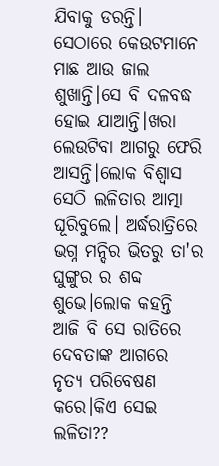ଯିବାକୁ ଡରନ୍ତି। ସେଠାରେ କେଉଟମାନେ ମାଛ ଆଉ ଜାଲ ଶୁଖାନ୍ତି।ସେ ବି ଦଳବଦ୍ଧ ହୋଇ ଯାଆନ୍ତି।ଖରା ଲେଉଟିବା ଆଗରୁ ଫେରି ଆସନ୍ତି।ଲୋକ ବିଶ୍ୱାସ ସେଠି ଲଳିତାର ଆତ୍ମା ଘୂରିବୁଲେ। ଅର୍ଦ୍ଧରାତ୍ରିରେ ଭଗ୍ନ ମନ୍ଦିର ଭିତରୁ ତା'ର ଘୁଙ୍ଗୁର ର ଶବ୍ଦ ଶୁଭେ।ଲୋକ କହନ୍ତି ଆଜି ବି ସେ ରାତିରେ ଦେବତାଙ୍କ ଆଗରେ ନୃତ୍ୟ ପରିବେଷଣ କରେ।କିଏ ସେଇ ଲଳିତା??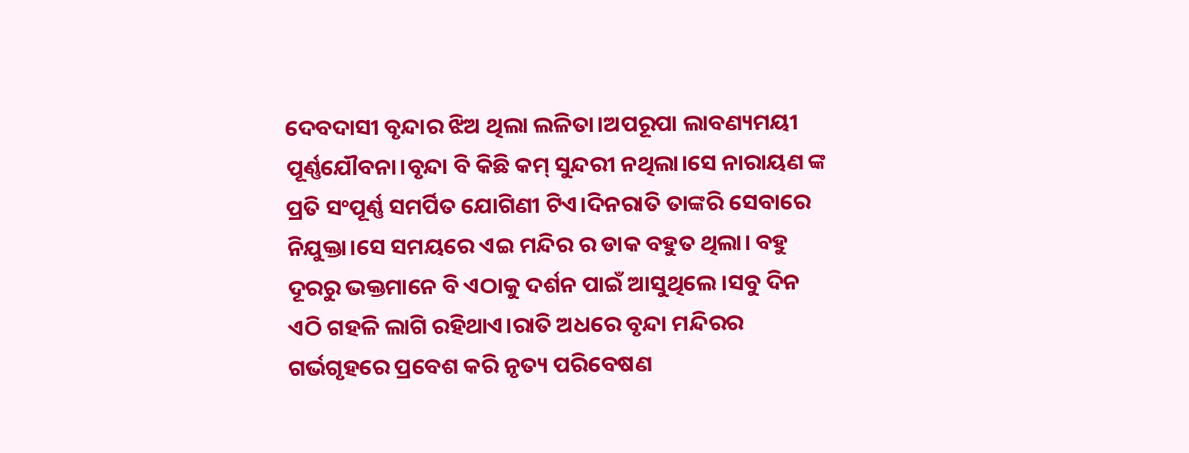ଦେବଦାସୀ ବୃନ୍ଦାର ଝିଅ ଥିଲା ଲଳିତା।ଅପରୂପା ଲାବଣ୍ୟମୟୀ ପୂର୍ଣ୍ଣଯୌବନା।ବୃନ୍ଦା ବି କିଛି କମ୍ ସୁନ୍ଦରୀ ନଥିଲା।ସେ ନାରାୟଣ ଙ୍କ ପ୍ରତି ସଂପୂର୍ଣ୍ଣ ସମର୍ପିତ ଯୋଗିଣୀ ଟିଏ।ଦିନରାତି ତାଙ୍କରି ସେବାରେ ନିଯୁକ୍ତା।ସେ ସମୟରେ ଏଇ ମନ୍ଦିର ର ଡାକ ବହୁତ ଥିଲା। ବହୁ ଦୂରରୁ ଭକ୍ତମାନେ ବି ଏଠାକୁ ଦର୍ଶନ ପାଇଁ ଆସୁଥିଲେ।ସବୁ ଦିନ ଏଠି ଗହଳି ଲାଗି ରହିଥାଏ।ରାତି ଅଧରେ ବୃନ୍ଦା ମନ୍ଦିରର ଗର୍ଭଗୃହରେ ପ୍ରବେଶ କରି ନୃତ୍ୟ ପରିବେଷଣ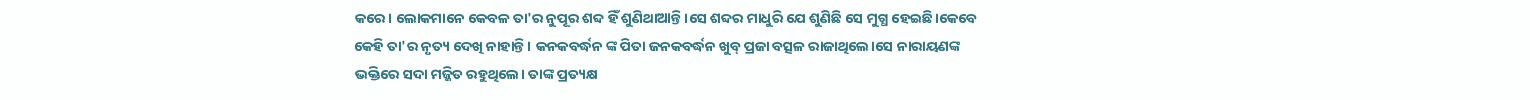କରେ। ଲୋକମାନେ କେବଳ ତା'ର ନୁପୂର ଶବ୍ଦ ହିଁ ଶୁଣିଥାଆନ୍ତି।ସେ ଶବ୍ଦର ମାଧୁରି ଯେ ଶୁଣିଛି ସେ ମୁଗ୍ଧ ହେଇଛି।କେବେ କେହି ତା'ର ନୃତ୍ୟ ଦେଖି ନାହାନ୍ତି। କନକବର୍ଦ୍ଧନ ଙ୍କ ପିତା ଜନକବର୍ଦ୍ଧନ ଖୁବ୍ ପ୍ରଜା ବତ୍ସଳ ରାଜାଥିଲେ।ସେ ନାରାୟଣଙ୍କ ଭକ୍ତିରେ ସଦା ମଜ୍ଜିତ ରହୁଥିଲେ। ତାଙ୍କ ପ୍ରତ୍ୟକ୍ଷ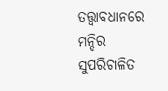ତତ୍ତ୍ୱାବଧାନରେ ମନ୍ଦିର ସୁପରିଚାଳିତ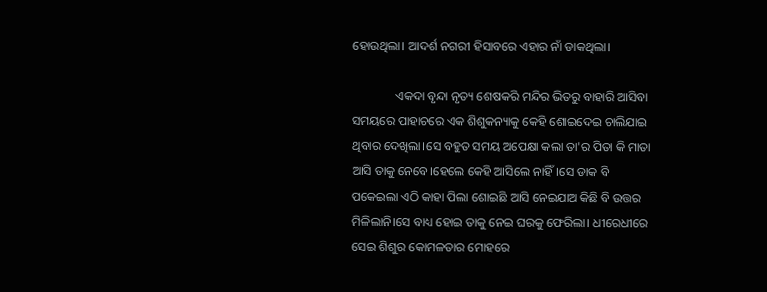ହୋଉଥିଲା। ଆଦର୍ଶ ନଗରୀ ହିସାବରେ ଏହାର ନାଁ ଡାକଥିଲା।

              ଏକଦା ବୃନ୍ଦା ନୃତ୍ୟ ଶେଷକରି ମନ୍ଦିର ଭିତରୁ ବାହାରି ଆସିବା ସମୟରେ ପାହାଚରେ ଏକ ଶିଶୁକନ୍ୟାକୁ କେହି ଶୋଇଦେଇ ଚାଲିଯାଇ ଥିବାର ଦେଖିଲା।ସେ ବହୁତ ସମୟ ଅପେକ୍ଷା କଲା ତା'ର ପିତା କି ମାତା ଆସି ତାକୁ ନେବେ।ହେଲେ କେହି ଆସିଲେ ନାହିଁ।ସେ ଡାକ ବି ପକେଇଲା ଏଠି କାହା ପିଲା ଶୋଇଛି ଆସି ନେଇଯାଅ କିଛି ବି ଉତ୍ତର ମିଳିଲାନି।ସେ ବାଧ୍ୟ ହୋଇ ତାକୁ ନେଇ ଘରକୁ ଫେରିଲା। ଧୀରେଧୀରେ ସେଇ ଶିଶୁର କୋମଳତାର ମୋହରେ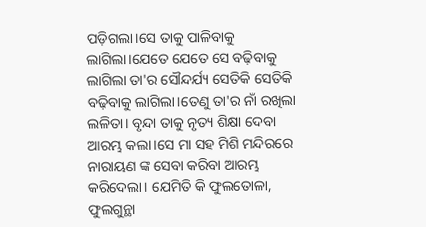ପଡ଼ିଗଲା।ସେ ତାକୁ ପାଳିବାକୁ ଲାଗିଲା।ଯେତେ ଯେତେ ସେ ବଢ଼ିବାକୁ ଲାଗିଲା ତା'ର ସୌନ୍ଦର୍ଯ୍ୟ ସେତିକି ସେତିକି ବଢ଼ିବାକୁ ଲାଗିଲା।ତେଣୁ ତା'ର ନାଁ ରଖିଲା ଲଳିତା। ବୃନ୍ଦା ତାକୁ ନୃତ୍ୟ ଶିକ୍ଷା ଦେବା ଆରମ୍ଭ କଲା।ସେ ମା ସହ ମିଶି ମନ୍ଦିରରେ ନାରାୟଣ ଙ୍କ ସେବା କରିବା ଆରମ୍ଭ କରିଦେଲା। ଯେମିତି କି ଫୁଲତୋଳା, ଫୁଲଗୁନ୍ଥା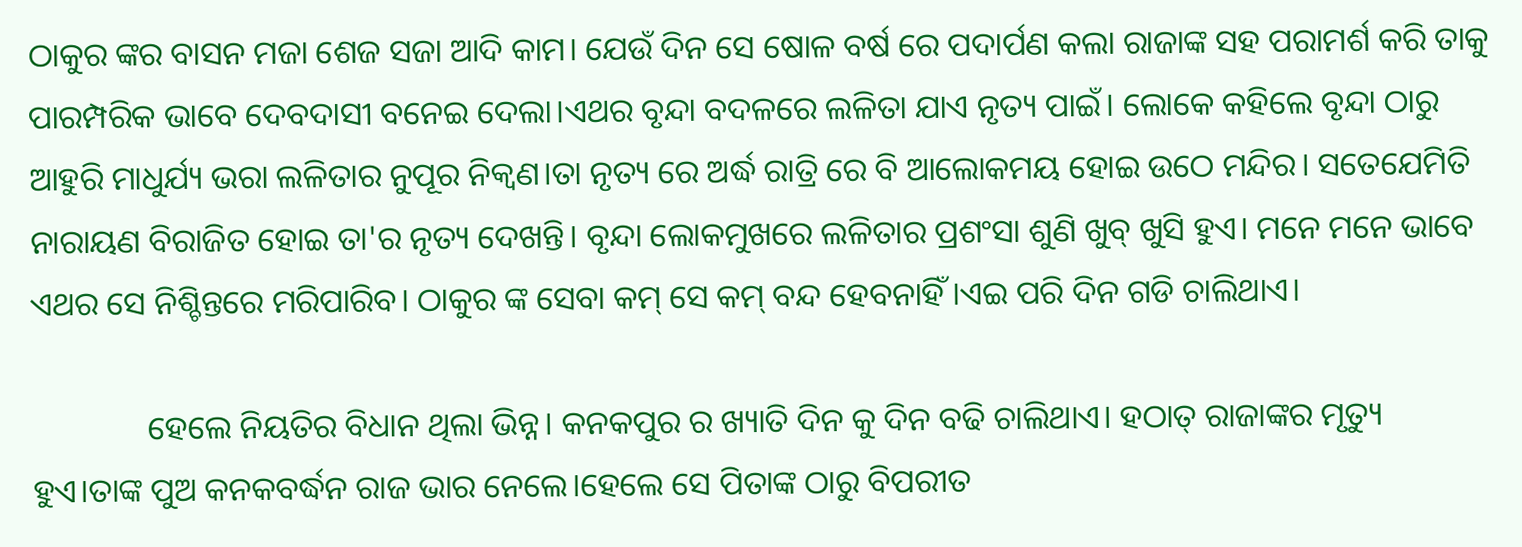ଠାକୁର ଙ୍କର ବାସନ ମଜା ଶେଜ ସଜା ଆଦି କାମ। ଯେଉଁ ଦିନ ସେ ଷୋଳ ବର୍ଷ ରେ ପଦାର୍ପଣ କଲା ରାଜାଙ୍କ ସହ ପରାମର୍ଶ କରି ତାକୁ ପାରମ୍ପରିକ ଭାବେ ଦେବଦାସୀ ବନେଇ ଦେଲା।ଏଥର ବୃନ୍ଦା ବଦଳରେ ଲଳିତା ଯାଏ ନୃତ୍ୟ ପାଇଁ। ଲୋକେ କହିଲେ ବୃନ୍ଦା ଠାରୁ ଆହୁରି ମାଧୁର୍ଯ୍ୟ ଭରା ଲଳିତାର ନୁପୂର ନିକ୍ୱଣ।ତା ନୃତ୍ୟ ରେ ଅର୍ଦ୍ଧ ରାତ୍ରି ରେ ବି ଆଲୋକମୟ ହୋଇ ଉଠେ ମନ୍ଦିର। ସତେଯେମିତି ନାରାୟଣ ବିରାଜିତ ହୋଇ ତା'ର ନୃତ୍ୟ ଦେଖନ୍ତି। ବୃନ୍ଦା ଲୋକମୁଖରେ ଲଳିତାର ପ୍ରଶଂସା ଶୁଣି ଖୁବ୍ ଖୁସି ହୁଏ। ମନେ ମନେ ଭାବେ ଏଥର ସେ ନିଶ୍ଚିନ୍ତରେ ମରିପାରିବ। ଠାକୁର ଙ୍କ ସେବା କମ୍ ସେ କମ୍ ବନ୍ଦ ହେବନାହିଁ।ଏଇ ପରି ଦିନ ଗଡି ଚାଲିଥାଏ।

              ହେଲେ ନିୟତିର ବିଧାନ ଥିଲା ଭିନ୍ନ। କନକପୁର ର ଖ୍ୟାତି ଦିନ କୁ ଦିନ ବଢି ଚାଲିଥାଏ। ହଠାତ୍ ରାଜାଙ୍କର ମୃତ୍ୟୁ ହୁଏ।ତାଙ୍କ ପୁଅ କନକବର୍ଦ୍ଧନ ରାଜ ଭାର ନେଲେ।ହେଲେ ସେ ପିତାଙ୍କ ଠାରୁ ବିପରୀତ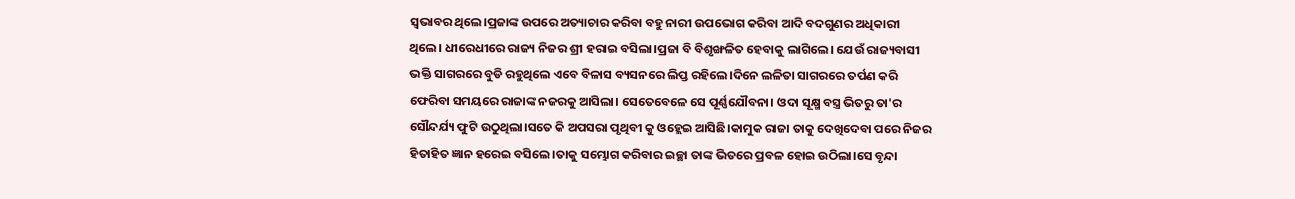ସ୍ୱଭାବର ଥିଲେ।ପ୍ରଜାଙ୍କ ଉପରେ ଅତ୍ୟାଚାର କରିବା ବହୁ ନାରୀ ଉପଭୋଗ କରିବା ଆଦି ବଦଗୁଣର ଅଧିକାରୀ ଥିଲେ। ଧୀରେଧୀରେ ରାଜ୍ୟ ନିଜର ଶ୍ରୀ ହରାଇ ବସିଲା।ପ୍ରଜା ବି ବିଶୃଙ୍ଖଳିତ ହେବାକୁ ଲାଗିଲେ। ଯେଉଁ ରାଜ୍ୟବାସୀ ଭକ୍ତି ସାଗରରେ ବୁଡି ରହୁଥିଲେ ଏବେ ବିଳାସ ବ୍ୟସନରେ ଲିପ୍ତ ରହିଲେ।ଦିନେ ଲଳିତା ସାଗରରେ ତର୍ପଣ କରି ଫେରିବା ସମୟରେ ରାଜାଙ୍କ ନଜରକୁ ଆସିଲା। ସେତେବେଳେ ସେ ପୂର୍ଣ୍ଣଯୌବନା। ଓଦା ସୂକ୍ଷ୍ମ ବସ୍ତ୍ର ଭିତରୁ ତା'ର ସୌନ୍ଦର୍ଯ୍ୟ ଫୁଟି ଉଠୁଥିଲା।ସତେ କି ଅପସରା ପୃଥିବୀ କୁ ଓହ୍ଲେଇ ଆସିଛି।କାମୁକ ରାଜା ତାକୁ ଦେଖିଦେବା ପରେ ନିଜର ହିତାହିତ ଜ୍ଞାନ ହରେଇ ବସିଲେ।ତାକୁ ସମ୍ଭୋଗ କରିବାର ଇଚ୍ଛା ତାଙ୍କ ଭିତରେ ପ୍ରବଳ ହୋଇ ଉଠିଲା।ସେ ବୃନ୍ଦା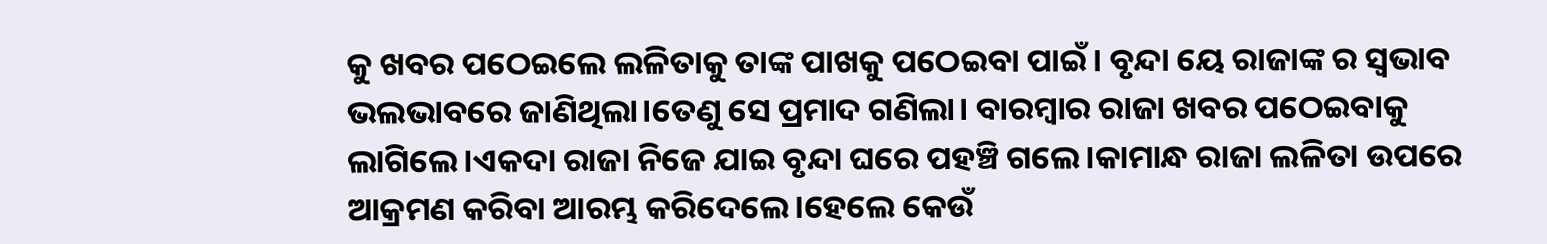କୁ ଖବର ପଠେଇଲେ ଲଳିତାକୁ ତାଙ୍କ ପାଖକୁ ପଠେଇବା ପାଇଁ। ବୃନ୍ଦା ୟେ ରାଜାଙ୍କ ର ସ୍ୱଭାବ ଭଲଭାବରେ ଜାଣିଥିଲା।ତେଣୁ ସେ ପ୍ରମାଦ ଗଣିଲା। ବାରମ୍ବାର ରାଜା ଖବର ପଠେଇବାକୁ ଲାଗିଲେ।ଏକଦା ରାଜା ନିଜେ ଯାଇ ବୃନ୍ଦା ଘରେ ପହଞ୍ଚି ଗଲେ।କାମାନ୍ଧ ରାଜା ଲଳିତା ଉପରେ ଆକ୍ରମଣ କରିବା ଆରମ୍ଭ କରିଦେଲେ।ହେଲେ କେଉଁ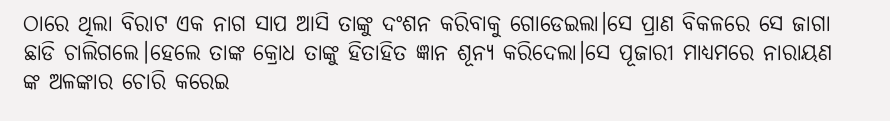ଠାରେ ଥିଲା ବିରାଟ ଏକ ନାଗ ସାପ ଆସି ତାଙ୍କୁ ଦଂଶନ କରିବାକୁ ଗୋଡେଇଲା।ସେ ପ୍ରାଣ ବିକଳରେ ସେ ଜାଗା ଛାଡି ଚାଲିଗଲେ।ହେଲେ ତାଙ୍କ କ୍ରୋଧ ତାଙ୍କୁ ହିତାହିତ ଜ୍ଞାନ ଶୂନ୍ୟ କରିଦେଲା।ସେ ପୂଜାରୀ ମାଧ୍ୟମରେ ନାରାୟଣ ଙ୍କ ଅଳଙ୍କାର ଚୋରି କରେଇ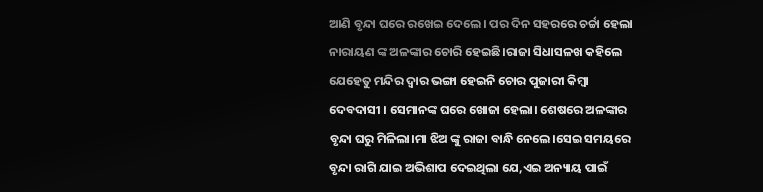ଆଣି ବୃନ୍ଦା ଘରେ ରଖେଇ ଦେଲେ। ପର ଦିନ ସହରରେ ଚର୍ଚ୍ଚା ହେଲା ନାରାୟଣ ଙ୍କ ଅଳଙ୍କାର ଚୋରି ହେଇଛି।ରାଜା ସିଧାସଳଖ କହିଲେ ଯେହେତୁ ମନ୍ଦିର ଦ୍ୱାର ଭଙ୍ଗା ହେଇନି ଚୋର ପୁଜାରୀ କିମ୍ବା ଦେବଦାସୀ । ସେମାନଙ୍କ ଘରେ ଖୋଜା ହେଲା। ଶେଷରେ ଅଳଙ୍କାର ବୃନ୍ଦା ଘରୁ ମିଳିଲା।ମା ଝିଅ ଙ୍କୁ ରାଜା ବାନ୍ଧି ନେଲେ।ସେଇ ସମୟରେ ବୃନ୍ଦା ରାଗି ଯାଇ ଅଭିଶାପ ଦେଇଥିଲା ଯେ,ଏଇ ଅନ୍ୟାୟ ପାଇଁ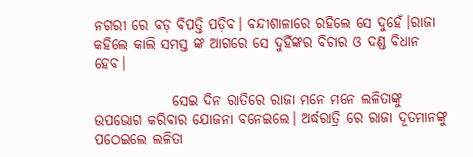ନଗରୀ ରେ ବଡ଼ ବିପତ୍ତି ପଡ଼ିବ। ବନ୍ଦୀଶାଳାରେ ରହିଲେ ସେ ଦୁହେଁ।ରାଜା କହିଲେ କାଲି ସମସ୍ତ ଙ୍କ ଆଗରେ ସେ ଦୁହିଁଙ୍କର ବିଚାର ଓ ଦଣ୍ଡ ବିଧାନ ହେବ।

              ସେଇ ଦିନ ରାତିରେ ରାଜା ମନେ ମନେ ଲଳିତାଙ୍କୁ ଉପଭୋଗ କରିବାର ଯୋଜନା ବନେଇଲେ। ଅର୍ଦ୍ଧରାତ୍ରି ରେ ରାଜା ଦୂତମାନଙ୍କୁ ପଠେଇଲେ ଲଳିତା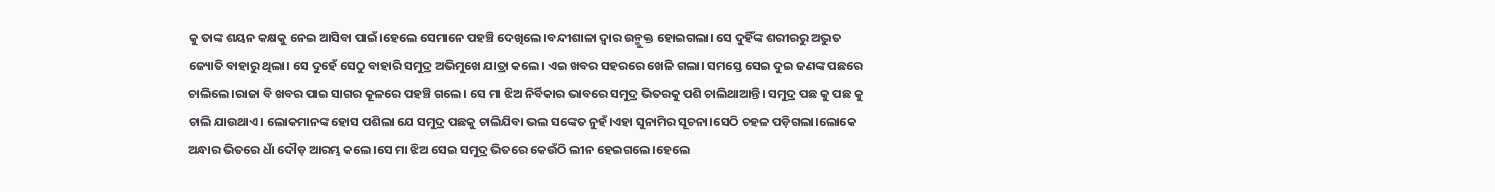କୁ ତାଙ୍କ ଶୟନ କକ୍ଷକୁ ନେଇ ଆସିବା ପାଇଁ।ହେଲେ ସେମାନେ ପହଞ୍ଚି ଦେଖିଲେ।ବନ୍ଦୀଶାଳା ଦ୍ୱାର ଉନ୍ମୁକ୍ତ ହୋଇଗଲା। ସେ ଦୁହିଁଙ୍କ ଶରୀରରୁ ଅଦ୍ଭୁତ ଜ୍ୟୋତି ବାହାରୁ ଥିଲା। ସେ ଦୁହେଁ ସେଠୁ ବାହାରି ସମୁଦ୍ର ଅଭିମୁଖେ ଯାତ୍ରା କଲେ। ଏଇ ଖବର ସହରରେ ଖେଳି ଗଲା। ସମସ୍ତେ ସେଇ ଦୁଇ ଜଣଙ୍କ ପଛରେ ଚାଲିଲେ।ରାଜା ବି ଖବର ପାଇ ସାଗର କୂଳରେ ପହଞ୍ଚି ଗଲେ। ସେ ମା ଝିଅ ନିର୍ବିକାର ଭାବରେ ସମୁଦ୍ର ଭିତରକୁ ପଶି ଚାଲିଥାଆନ୍ତି। ସମୁଦ୍ର ପଛ କୁ ପଛ କୁ ଚାଲି ଯାଉଥାଏ। ଲୋକମାନଙ୍କ ହୋସ ପଶିଲା ଯେ ସମୁଦ୍ର ପଛକୁ ଚାଲିଯିବା ଭଲ ସଙ୍କେତ ନୁହଁ।ଏହା ସୁନାମିର ସୂଚନା।ସେଠି ଚହଳ ପଡ଼ିଗଲା।ଲୋକେ ଅନ୍ଧାର ଭିତରେ ଧାଁ ଦୌଡ଼ ଆରମ୍ଭ କଲେ।ସେ ମା ଝିଅ ସେଇ ସମୁଦ୍ର ଭିତରେ କେଉଁଠି ଲୀନ ହେଇଗଲେ।ହେଲେ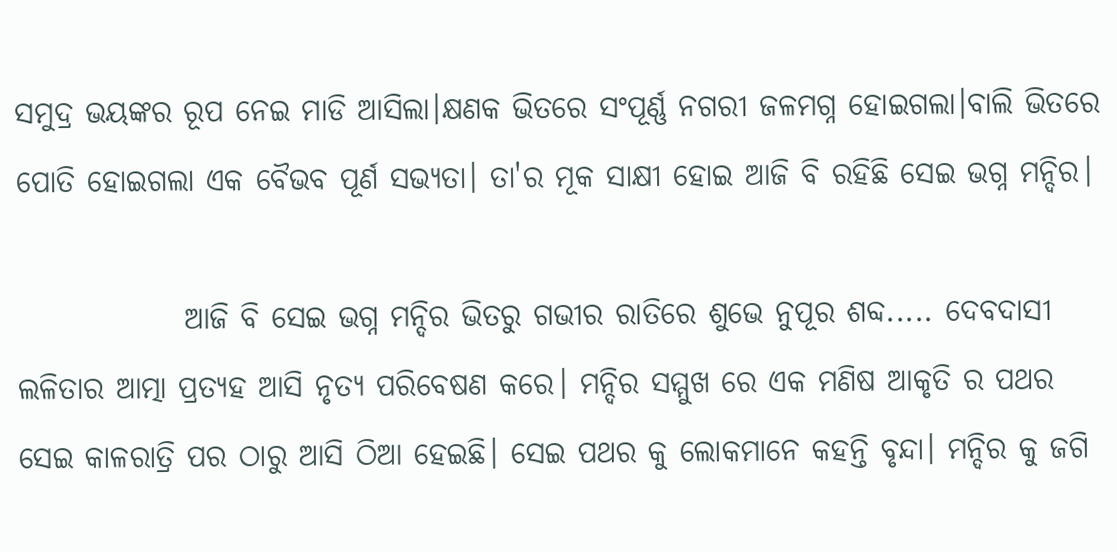ସମୁଦ୍ର ଭୟଙ୍କର ରୂପ ନେଇ ମାଡି ଆସିଲା।କ୍ଷଣକ ଭିତରେ ସଂପୂର୍ଣ୍ଣ ନଗରୀ ଜଳମଗ୍ନ ହୋଇଗଲା।ବାଲି ଭିତରେ ପୋତି ହୋଇଗଲା ଏକ ବୈଭବ ପୂର୍ଣ ସଭ୍ୟତା। ତା'ର ମୂକ ସାକ୍ଷୀ ହୋଇ ଆଜି ବି ରହିଛି ସେଇ ଭଗ୍ନ ମନ୍ଦିର।

              ଆଜି ବି ସେଇ ଭଗ୍ନ ମନ୍ଦିର ଭିତରୁ ଗଭୀର ରାତିରେ ଶୁଭେ ନୁପୂର ଶବ୍ଦ..... ଦେବଦାସୀ ଲଳିତାର ଆତ୍ମା ପ୍ରତ୍ୟହ ଆସି ନୃତ୍ୟ ପରିବେଷଣ କରେ। ମନ୍ଦିର ସମ୍ମୁଖ ରେ ଏକ ମଣିଷ ଆକୃତି ର ପଥର ସେଇ କାଳରାତ୍ରି ପର ଠାରୁ ଆସି ଠିଆ ହେଇଛି। ସେଇ ପଥର କୁ ଲୋକମାନେ କହନ୍ତି ବୃନ୍ଦା। ମନ୍ଦିର କୁ ଜଗି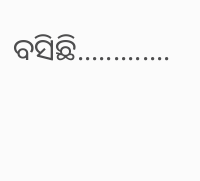ବସିଛି.............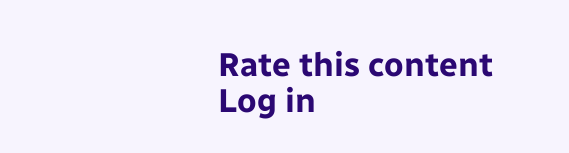Rate this content
Log in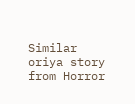Similar oriya story from Horror